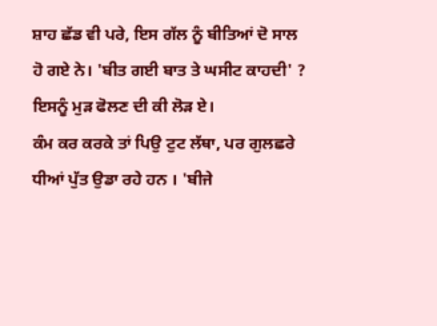ਸ਼ਾਹ ਛੱਡ ਵੀ ਪਰੇ, ਇਸ ਗੱਲ ਨੂੰ ਬੀਤਿਆਂ ਦੋ ਸਾਲ ਹੋ ਗਏ ਨੇ। 'ਬੀਤ ਗਈ ਬਾਤ ਤੇ ਘਸੀਟ ਕਾਹਦੀ' ? ਇਸਨੂੰ ਮੁੜ ਫੋਲਣ ਦੀ ਕੀ ਲੋੜ ਏ।
ਕੰਮ ਕਰ ਕਰਕੇ ਤਾਂ ਪਿਉ ਟੁਟ ਲੱਥਾ, ਪਰ ਗੁਲਛਰੇ ਧੀਆਂ ਪੁੱਤ ਉਡਾ ਰਹੇ ਹਨ । 'ਬੀਜੇ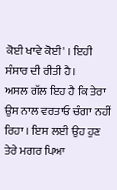ਕੋਈ ਖਾਵੇ ਕੋਈ' । ਇਹੀ ਸੰਸਾਰ ਦੀ ਰੀਤੀ ਹੈ।
ਅਸਲ ਗੱਲ ਇਹ ਹੈ ਕਿ ਤੇਰਾ ਉਸ ਨਾਲ ਵਰਤਾਓ ਚੰਗਾ ਨਹੀਂ ਰਿਹਾ । ਇਸ ਲਈ ਉਹ ਹੁਣ ਤੇਰੇ ਮਗਰ ਪਿਆ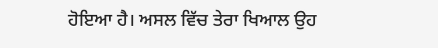ਹੋਇਆ ਹੈ। ਅਸਲ ਵਿੱਚ ਤੇਰਾ ਖਿਆਲ ਉਹ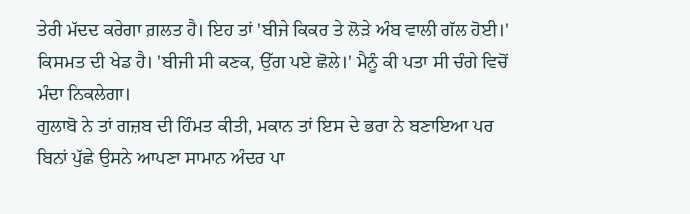ਤੇਰੀ ਮੱਦਦ ਕਰੇਗਾ ਗ਼ਲਤ ਹੈ। ਇਹ ਤਾਂ 'ਬੀਜੇ ਕਿਕਰ ਤੇ ਲੋੜੇ ਅੰਬ ਵਾਲੀ ਗੱਲ ਹੋਈ।'
ਕਿਸਮਤ ਦੀ ਖੇਡ ਹੈ। 'ਬੀਜੀ ਸੀ ਕਣਕ, ਉੱਗ ਪਏ ਛੋਲੇ।' ਮੈਨੂੰ ਕੀ ਪਤਾ ਸੀ ਚੰਗੇ ਵਿਚੋਂ ਮੰਦਾ ਨਿਕਲੇਗਾ।
ਗੁਲਾਬੋ ਨੇ ਤਾਂ ਗਜ਼ਬ ਦੀ ਹਿੰਮਤ ਕੀਤੀ, ਮਕਾਨ ਤਾਂ ਇਸ ਦੇ ਭਰਾ ਨੇ ਬਣਾਇਆ ਪਰ ਬਿਨਾਂ ਪੁੱਛੇ ਉਸਨੇ ਆਪਣਾ ਸਾਮਾਨ ਅੰਦਰ ਪਾ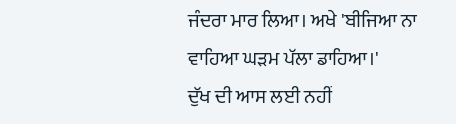ਜੰਦਰਾ ਮਾਰ ਲਿਆ। ਅਖੇ 'ਬੀਜਿਆ ਨਾ ਵਾਹਿਆ ਘੜਮ ਪੱਲਾ ਡਾਹਿਆ।'
ਦੁੱਖ ਦੀ ਆਸ ਲਈ ਨਹੀਂ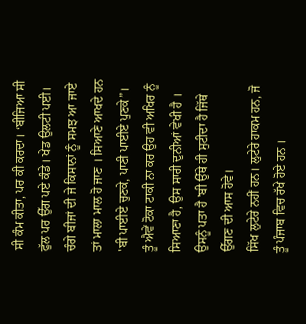ਸੀ ਕੰਮ ਕੀਤਾ, ਪਰ ਕੀ ਕਰਦਾ। ‘ਬੀਜਿਆ ਸੀ ਫੁੱਲ ਪਰ ਉੱਗ ਪਏ ਕੰਡੇ। ਖੇਡ ਉਲਟੀ ਪਈ।
ਚੰਗੇ ਬੀਜਾਂ ਦੀ ਜੇ ਕਿਸਾਨਾਂ ਨੂੰ ਸਮਝ ਆ ਜਾਏ ਤਾਂ ਮਾਲਾ ਮਾਲ ਹੋ ਜਾਣ । ਸਿਆਣੇ ਆਖਦੇ ਹਨ 'ਬੀ ਪਾਈਏ ਚੁਣਕੇ, ਪਾਣੀ ਪਾਈਏ ਪੁਣਕੇ”।
ਤੂੰ ਐਵੇਂ ਟੋਕਾ ਟਾਕੀ ਨਾ ਕਰ ਉਹ ਵੀ ਅਖਿਰ ਨੂੰ ਸਿਆਣਾ ਹੈ, ਉਸ ਸਾਰੀ ਦੁਨੀਆਂ ਵੇਖੀ ਹੈ । ਉਸਨੂੰ ਪਤਾ ਹੈ 'ਬੀ ਉੱਥੇ ਹੀ ਸੁਟੀਦਾ ਹੈ ਜਿੱਥੇ ਉੱਗਣ ਦੀ ਆਸ ਹੋਵੇ।
ਸਿੱਖ ਲੁਟੇਰੇ ਨਹੀਂ ਹਨ। ਲੁਟੇਰੇ ਹਾਕਮ ਹਨ, ਜੋ ਤੂੰ ਪੰਜਾਬ ਵਿਚ ਰੱਖੇ ਹੋਏ ਹਨ ।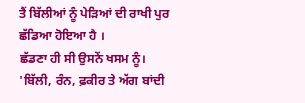ਤੈਂ ਬਿੱਲੀਆਂ ਨੂੰ ਪੇੜਿਆਂ ਦੀ ਰਾਖੀ ਪੁਰ ਛੱਡਿਆ ਹੋਇਆ ਹੈ ।
ਛੱਡਣਾ ਹੀ ਸੀ ਉਸਨੇਂ ਖਸਮ ਨੂੰ। 'ਬਿੱਲੀ, ਰੰਨ, ਫ਼ਕੀਰ ਤੇ ਅੱਗ ਬਾਂਦੀ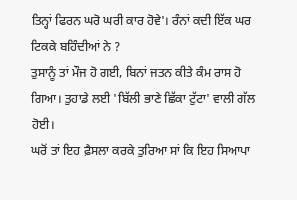ਤਿਨ੍ਹਾਂ ਫਿਰਨ ਘਰੋ ਘਰੀ ਕਾਰ ਹੋਵੇ'। ਰੰਨਾਂ ਕਦੀ ਇੱਕ ਘਰ ਟਿਕਕੇ ਬਹਿੰਦੀਆਂ ਨੇ ?
ਤੁਸਾਨੂੰ ਤਾਂ ਮੌਜ ਹੋ ਗਈ, ਬਿਨਾਂ ਜਤਨ ਕੀਤੇ ਕੰਮ ਰਾਸ ਹੋ ਗਿਆ। ਤੁਹਾਡੇ ਲਈ 'ਬਿੱਲੀ ਭਾਣੇ ਛਿੱਕਾ ਟੁੱਟਾ' ਵਾਲੀ ਗੱਲ ਹੋਈ।
ਘਰੋਂ ਤਾਂ ਇਹ ਫ਼ੈਸਲਾ ਕਰਕੇ ਤੁਰਿਆ ਸਾਂ ਕਿ ਇਹ ਸਿਆਪਾ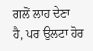ਗਲੋਂ ਲਾਹ ਦੇਣਾ ਹੈ, ਪਰ ਉਲਟਾ ਹੋਰ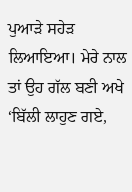ਪੁਆੜੇ ਸਹੇੜ ਲਿਆਇਆ। ਮੇਰੇ ਨਾਲ ਤਾਂ ਉਹ ਗੱਲ ਬਣੀ ਅਖੇ ‘ਬਿੱਲੀ ਲਾਹੁਣ ਗਏ,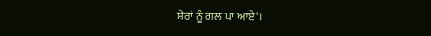ਸ਼ੇਰਾਂ ਨੂੰ ਗਲ ਪਾ ਆਏ'।